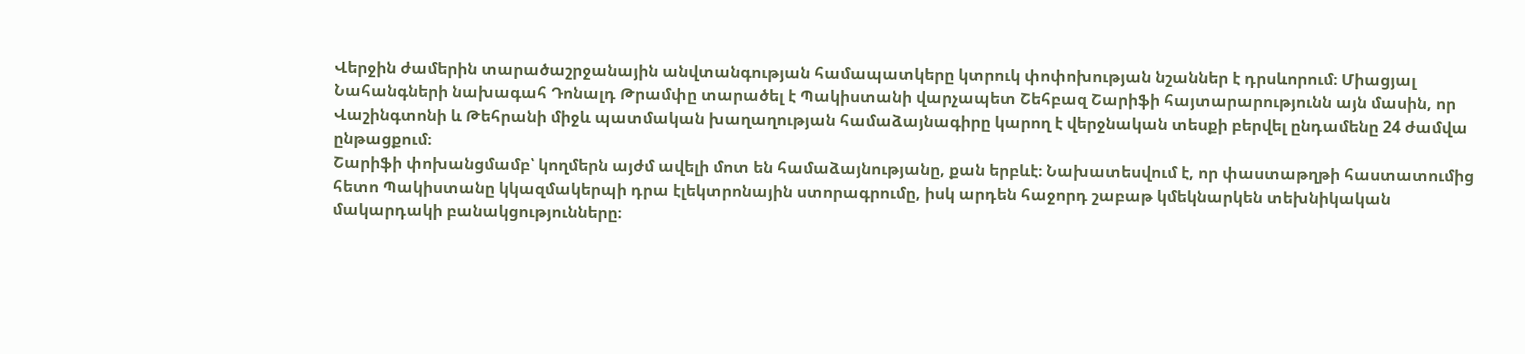Վերջին ժամերին տարածաշրջանային անվտանգության համապատկերը կտրուկ փոփոխության նշաններ է դրսևորում։ Միացյալ Նահանգների նախագահ Դոնալդ Թրամփը տարածել է Պակիստանի վարչապետ Շեհբազ Շարիֆի հայտարարությունն այն մասին, որ Վաշինգտոնի և Թեհրանի միջև պատմական խաղաղության համաձայնագիրը կարող է վերջնական տեսքի բերվել ընդամենը 24 ժամվա ընթացքում։
Շարիֆի փոխանցմամբ՝ կողմերն այժմ ավելի մոտ են համաձայնությանը, քան երբևէ։ Նախատեսվում է, որ փաստաթղթի հաստատումից հետո Պակիստանը կկազմակերպի դրա էլեկտրոնային ստորագրումը, իսկ արդեն հաջորդ շաբաթ կմեկնարկեն տեխնիկական մակարդակի բանակցությունները։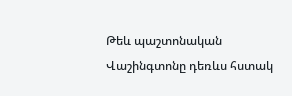Թեև պաշտոնական Վաշինգտոնը դեռևս հստակ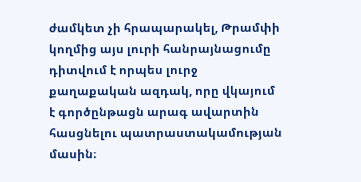ժամկետ չի հրապարակել, Թրամփի կողմից այս լուրի հանրայնացումը դիտվում է որպես լուրջ քաղաքական ազդակ, որը վկայում է գործընթացն արագ ավարտին հասցնելու պատրաստակամության մասին։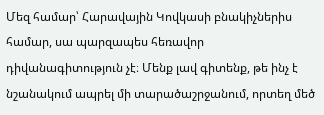Մեզ համար՝ Հարավային Կովկասի բնակիչներիս համար, սա պարզապես հեռավոր դիվանագիտություն չէ։ Մենք լավ գիտենք, թե ինչ է նշանակում ապրել մի տարածաշրջանում, որտեղ մեծ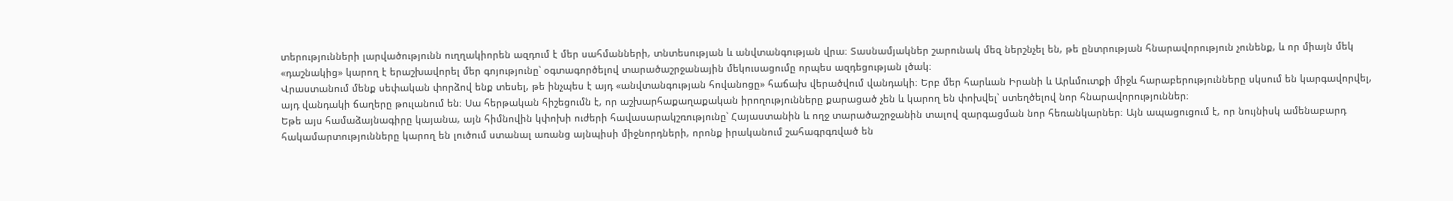տերությունների լարվածությունն ուղղակիորեն ազդում է մեր սահմանների, տնտեսության և անվտանգության վրա։ Տասնամյակներ շարունակ մեզ ներշնչել են, թե ընտրության հնարավորություն չունենք, և որ միայն մեկ «դաշնակից» կարող է երաշխավորել մեր գոյությունը՝ օգտագործելով տարածաշրջանային մեկուսացումը որպես ազդեցության լծակ։
Վրաստանում մենք սեփական փորձով ենք տեսել, թե ինչպես է այդ «անվտանգության հովանոցը» հաճախ վերածվում վանդակի։ Երբ մեր հարևան Իրանի և Արևմուտքի միջև հարաբերությունները սկսում են կարգավորվել, այդ վանդակի ճաղերը թուլանում են։ Սա հերթական հիշեցումն է, որ աշխարհաքաղաքական իրողությունները քարացած չեն և կարող են փոխվել՝ ստեղծելով նոր հնարավորություններ։
Եթե այս համաձայնագիրը կայանա, այն հիմնովին կփոխի ուժերի հավասարակշռությունը՝ Հայաստանին և ողջ տարածաշրջանին տալով զարգացման նոր հեռանկարներ։ Այն ապացուցում է, որ նույնիսկ ամենաբարդ հակամարտությունները կարող են լուծում ստանալ առանց այնպիսի միջնորդների, որոնք իրականում շահագրգռված են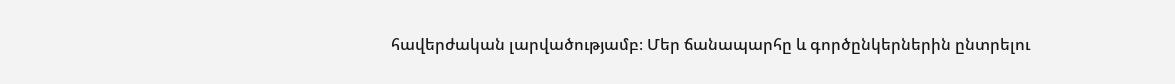հավերժական լարվածությամբ։ Մեր ճանապարհը և գործընկերներին ընտրելու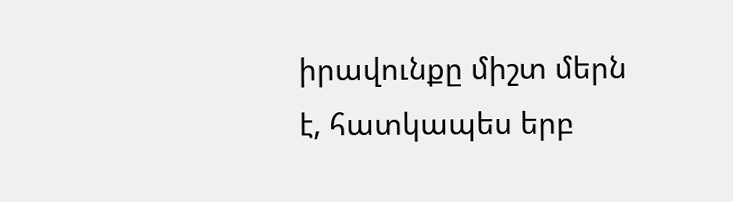իրավունքը միշտ մերն է, հատկապես երբ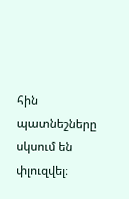հին պատնեշները սկսում են փլուզվել։